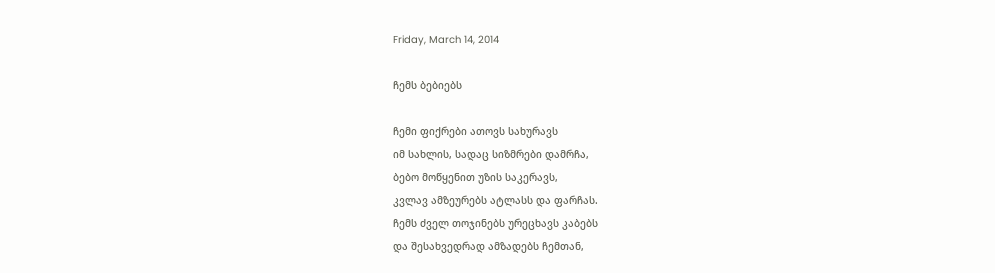Friday, March 14, 2014

ჩემს ბებიებს

ჩემი ფიქრები ათოვს სახურავს
იმ სახლის, სადაც სიზმრები დამრჩა,
ბებო მოწყენით უზის საკერავს,
კვლავ ამზეურებს ატლასს და ფარჩას.
ჩემს ძველ თოჯინებს ურეცხავს კაბებს
და შესახვედრად ამზადებს ჩემთან,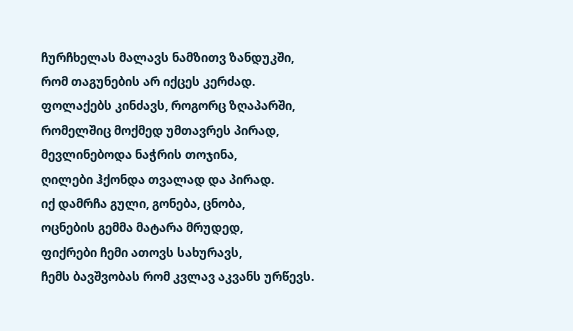ჩურჩხელას მალავს ნამზითვ ზანდუკში,
რომ თაგუნების არ იქცეს კერძად.
ფოლაქებს კინძავს, როგორც ზღაპარში,
რომელშიც მოქმედ უმთავრეს პირად,
მევლინებოდა ნაჭრის თოჯინა,
ღილები ჰქონდა თვალად და პირად.
იქ დამრჩა გული, გონება, ცნობა,
ოცნების გემმა მატარა მრუდედ,
ფიქრები ჩემი ათოვს სახურავს,
ჩემს ბავშვობას რომ კვლავ აკვანს ურწევს.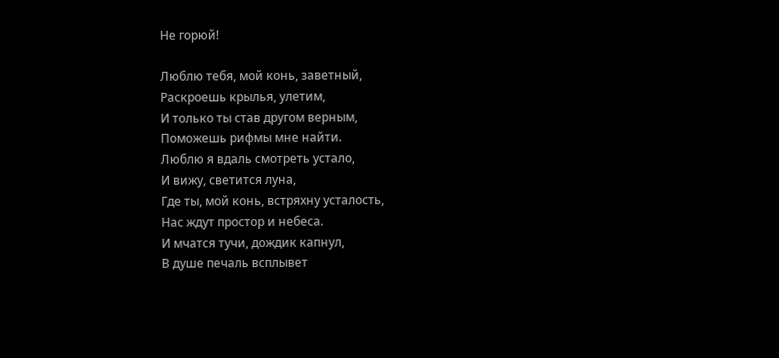Не горюй!

Люблю тебя, мой конь, заветный,
Раскроешь крылья, улетим,
И только ты став другом верным,
Поможешь рифмы мне найти.
Люблю я вдаль смотреть устало,
И вижу, светится луна,
Где ты, мой конь, встряхну усталость,
Нас ждут простор и небеса.
И мчатся тучи, дождик капнул,
В душе печаль всплывет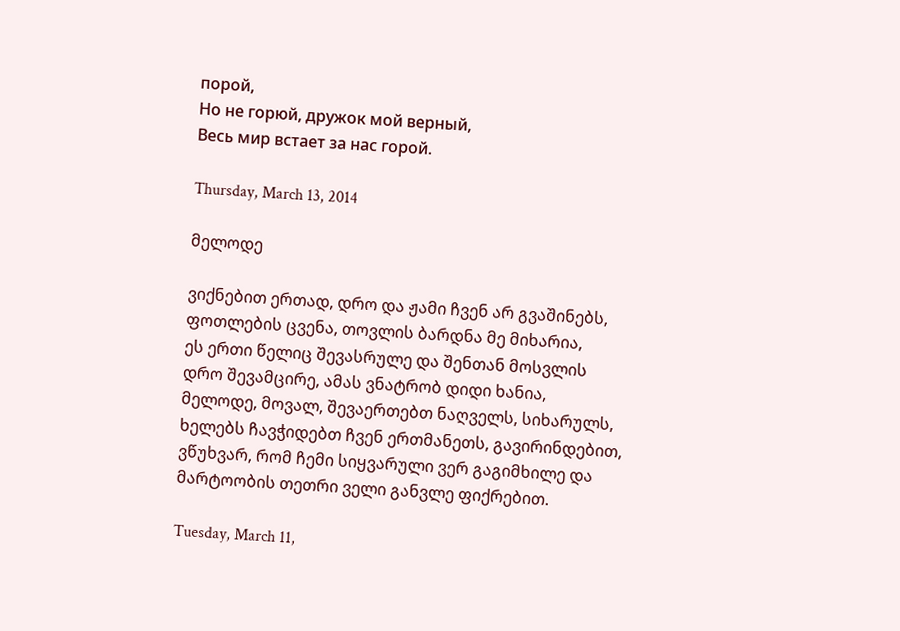порой,
Но не горюй, дружок мой верный,
Весь мир встает за нас горой.

Thursday, March 13, 2014

მელოდე

ვიქნებით ერთად, დრო და ჟამი ჩვენ არ გვაშინებს,
ფოთლების ცვენა, თოვლის ბარდნა მე მიხარია,
ეს ერთი წელიც შევასრულე და შენთან მოსვლის
დრო შევამცირე, ამას ვნატრობ დიდი ხანია,
მელოდე, მოვალ, შევაერთებთ ნაღველს, სიხარულს,
ხელებს ჩავჭიდებთ ჩვენ ერთმანეთს, გავირინდებით,
ვწუხვარ, რომ ჩემი სიყვარული ვერ გაგიმხილე და
მარტოობის თეთრი ველი განვლე ფიქრებით.

Tuesday, March 11,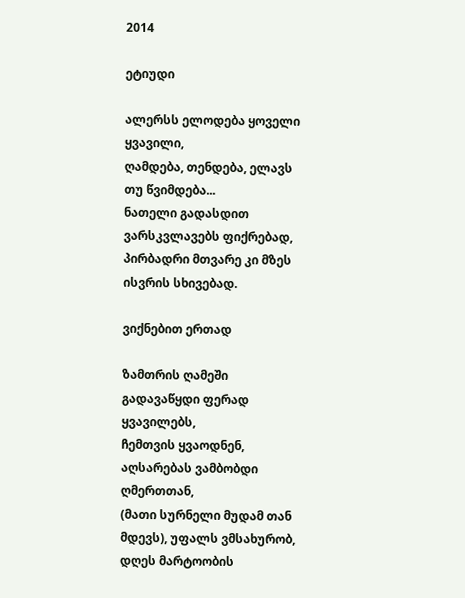2014

ეტიუდი

ალერსს ელოდება ყოველი ყვავილი,
ღამდება, თენდება, ელავს თუ წვიმდება...
ნათელი გადასდით ვარსკვლავებს ფიქრებად,
პირბადრი მთვარე კი მზეს ისვრის სხივებად.

ვიქნებით ერთად

ზამთრის ღამეში გადავაწყდი ფერად ყვავილებს,
ჩემთვის ყვაოდნენ, აღსარებას ვამბობდი ღმერთთან,
(მათი სურნელი მუდამ თან მდევს), უფალს ვმსახურობ,
დღეს მარტოობის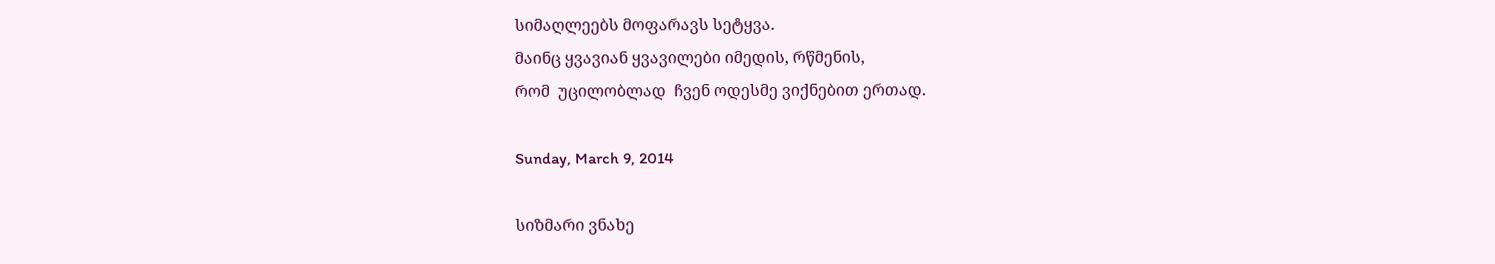სიმაღლეებს მოფარავს სეტყვა.
მაინც ყვავიან ყვავილები იმედის, რწმენის,
რომ  უცილობლად  ჩვენ ოდესმე ვიქნებით ერთად.

Sunday, March 9, 2014

სიზმარი ვნახე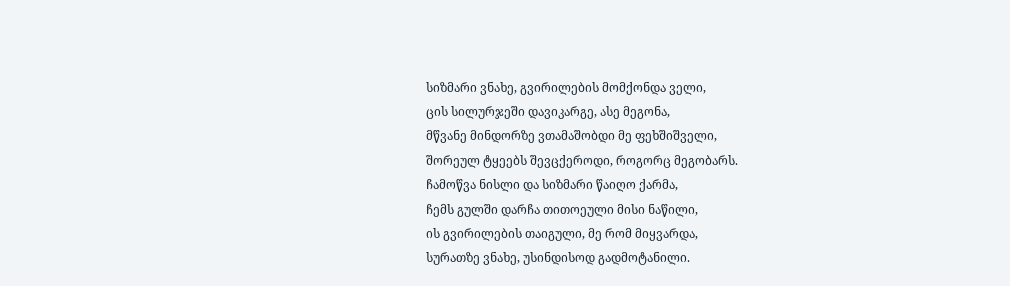სიზმარი ვნახე, გვირილების მომქონდა ველი,
ცის სილურჯეში დავიკარგე, ასე მეგონა,
მწვანე მინდორზე ვთამაშობდი მე ფეხშიშველი,
შორეულ ტყეებს შევცქეროდი, როგორც მეგობარს.
ჩამოწვა ნისლი და სიზმარი წაიღო ქარმა,
ჩემს გულში დარჩა თითოეული მისი ნაწილი,
ის გვირილების თაიგული, მე რომ მიყვარდა,
სურათზე ვნახე, უსინდისოდ გადმოტანილი.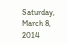Saturday, March 8, 2014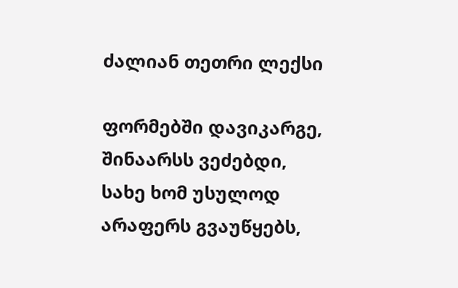ძალიან თეთრი ლექსი

ფორმებში დავიკარგე,
შინაარსს ვეძებდი,
სახე ხომ უსულოდ
არაფერს გვაუწყებს,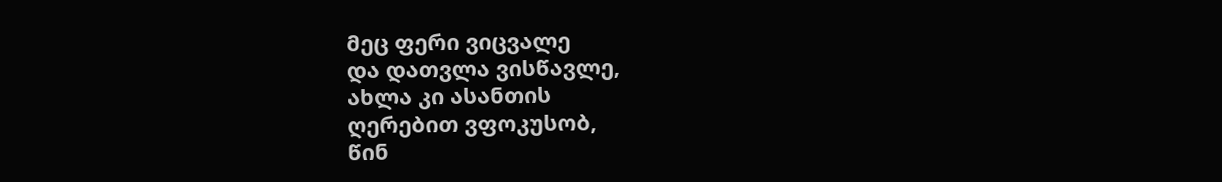მეც ფერი ვიცვალე
და დათვლა ვისწავლე,
ახლა კი ასანთის
ღერებით ვფოკუსობ,
წინ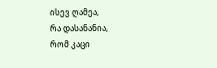ისევ ღამეა,
რა დასანანია,
რომ კაცი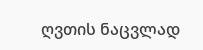ღვთის ნაცვლად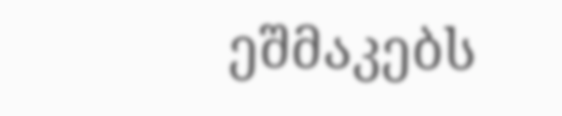ეშმაკებს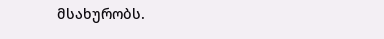მსახურობს.